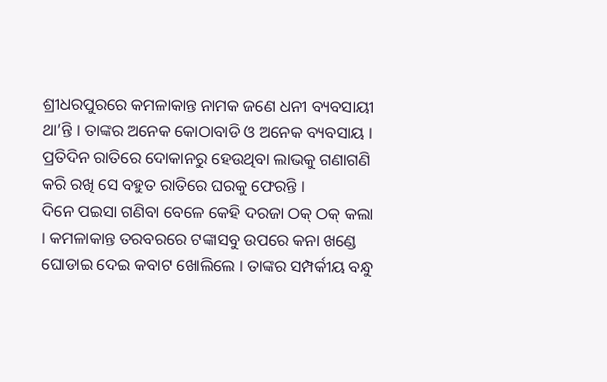ଶ୍ରୀଧରପୁରରେ କମଳାକାନ୍ତ ନାମକ ଜଣେ ଧନୀ ବ୍ୟବସାୟୀ ଥା’ନ୍ତି । ତାଙ୍କର ଅନେକ କୋଠାବାଡି ଓ ଅନେକ ବ୍ୟବସାୟ । ପ୍ରତିଦିନ ରାତିରେ ଦୋକାନରୁ ହେଉଥିବା ଲାଭକୁ ଗଣାଗଣି କରି ରଖି ସେ ବହୁତ ରାତିରେ ଘରକୁ ଫେରନ୍ତି ।
ଦିନେ ପଇସା ଗଣିବା ବେଳେ କେହି ଦରଜା ଠକ୍ ଠକ୍ କଲା । କମଳାକାନ୍ତ ତରବରରେ ଟଙ୍କାସବୁ ଉପରେ କନା ଖଣ୍ଡେ ଘୋଡାଇ ଦେଇ କବାଟ ଖୋଲିଲେ । ତାଙ୍କର ସମ୍ପର୍କୀୟ ବନ୍ଧୁ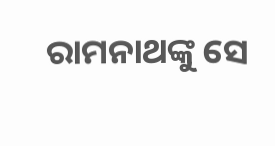ରାମନାଥଙ୍କୁ ସେ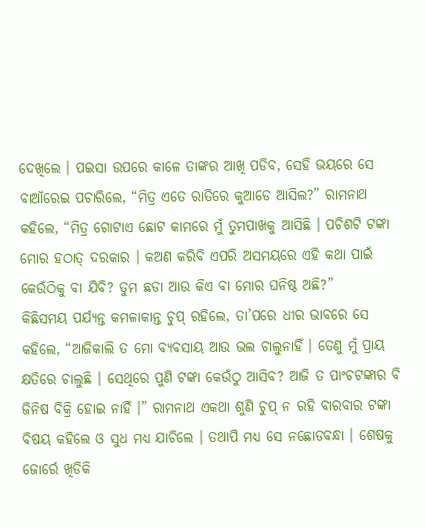ଦେଖିଲେ । ପଇସା ଉପରେ କାଳେ ତାଙ୍କର ଆଖି ପଡିବ, ସେହି ଭୟରେ ସେ ବାଆଁରେଇ ପଚାରିଲେ, “ମିତ୍ର ଏତେ ରାତିରେ କୁଆଡେ ଆସିଲ?” ରାମନାଥ କହିଲେ, “ମିତ୍ର ଗୋଟାଏ ଛୋଟ କାମରେ ମୁଁ ତୁମପାଖକୁ ଆସିଛି । ପଚିଶଟି ଟଙ୍କା ମୋର ହଠାତ୍ ଦରକାର । କଅଣ କରିବି ଏପରି ଅସମୟରେ ଏହି କଥା ପାଇଁ କେଉଁଠିକୁ ବା ଯିବି? ତୁମ ଛଡା ଆଉ କିଏ ବା ମୋର ଘନିଷ୍ଠ ଅଛି?”
କିଛିସମୟ ପର୍ଯ୍ୟନ୍ତ କମଳାକାନ୍ତ ଚୁପ୍ ରହିଲେ, ତା’ପରେ ଧୀର ଭାବରେ ସେ କହିଲେ, “ଆଜିକାଲି ତ ମୋ ବ୍ୟବସାୟ ଆଉ ଭଲ ଚାଲୁନାହିଁ । ତେଣୁ ମୁଁ ପ୍ରାୟ କ୍ଷତିରେ ଚାଲୁଛି । ସେଥିରେ ପୁଣି ଟଙ୍କା କେଉଁଠୁ ଆସିବ? ଆଜି ତ ପାଂଚଟଙ୍କାର ବି ଜିନିଷ ବିକ୍ରି ହୋଇ ନାହିଁ ।” ରାମନାଥ ଏକଥା ଶୁଣି ଚୁପ୍ ନ ରହି ବାରବାର ଟଙ୍କା ବିଷୟ କହିଲେ ଓ ସୁଧ ମଧ୍ୟ ଯାଚିଲେ । ତଥାପି ମଧ୍ୟ ସେ ନଛୋଡବନ୍ଧା । ଶେଷକୁ ଜୋର୍ରେ ଖିଡିକି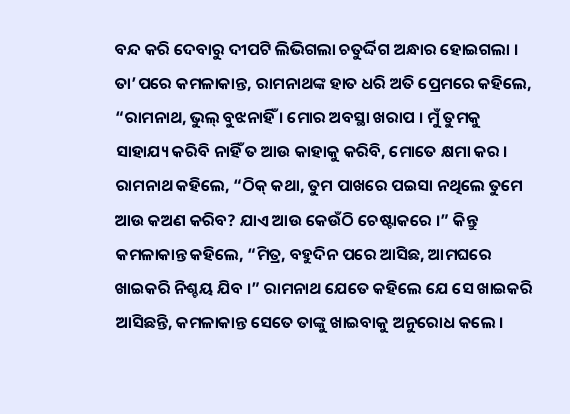ବନ୍ଦ କରି ଦେବାରୁ ଦୀପଟି ଲିଭିଗଲା ଚତୁର୍ଦ୍ଦିଗ ଅନ୍ଧାର ହୋଇଗଲା ।
ତା’ପରେ କମଳାକାନ୍ତ, ରାମନାଥଙ୍କ ହାତ ଧରି ଅତି ପ୍ରେମରେ କହିଲେ, “ରାମନାଥ, ଭୁଲ୍ ବୁଝନାହିଁ । ମୋର ଅବସ୍ଥା ଖରାପ । ମୁଁ ତୁମକୁ ସାହାଯ୍ୟ କରିବି ନାହିଁ ତ ଆଉ କାହାକୁ କରିବି, ମୋତେ କ୍ଷମା କର । ରାମନାଥ କହିଲେ, “ଠିକ୍ କଥା, ତୁମ ପାଖରେ ପଇସା ନଥିଲେ ତୁମେ ଆଉ କଅଣ କରିବ? ଯାଏ ଆଉ କେଉଁଠି ଚେଷ୍ଟାକରେ ।” କିନ୍ତୁ କମଳାକାନ୍ତ କହିଲେ, “ମିତ୍ର, ବହୁଦିନ ପରେ ଆସିଛ, ଆମଘରେ ଖାଇକରି ନିଶ୍ଚୟ ଯିବ ।” ରାମନାଥ ଯେତେ କହିଲେ ଯେ ସେ ଖାଇକରି ଆସିଛନ୍ତି, କମଳାକାନ୍ତ ସେତେ ତାଙ୍କୁ ଖାଇବାକୁ ଅନୁରୋଧ କଲେ ।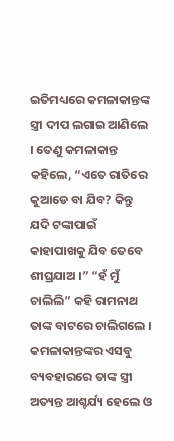ଇତିମଧ୍ୟରେ କମଳାକାନ୍ତଙ୍କ ସ୍ତ୍ରୀ ଦୀପ ଲଗାଇ ଆଣିଲେ । ତେଣୁ କମଳାକାନ୍ତ କହିଲେ, “ଏତେ ରାତିରେ କୁଆଡେ ବା ଯିବ? କିନ୍ତୁ ଯଦି ଟଙ୍କାପାଇଁ କାହାପାଖକୁ ଯିବ ତେବେ ଶୀଘ୍ରଯାଅ ।” “ହଁ ମୁଁ ଚାଲିଲି” କହି ରାମନାଥ ତାଙ୍କ ବାଟରେ ଚାଲିଗଲେ । କମଳାକାନ୍ତଙ୍କର ଏସବୁ ବ୍ୟବହାରରେ ତାଙ୍କ ସ୍ତ୍ରୀ ଅତ୍ୟନ୍ତ ଆଶ୍ଚର୍ଯ୍ୟ ହେଲେ ଓ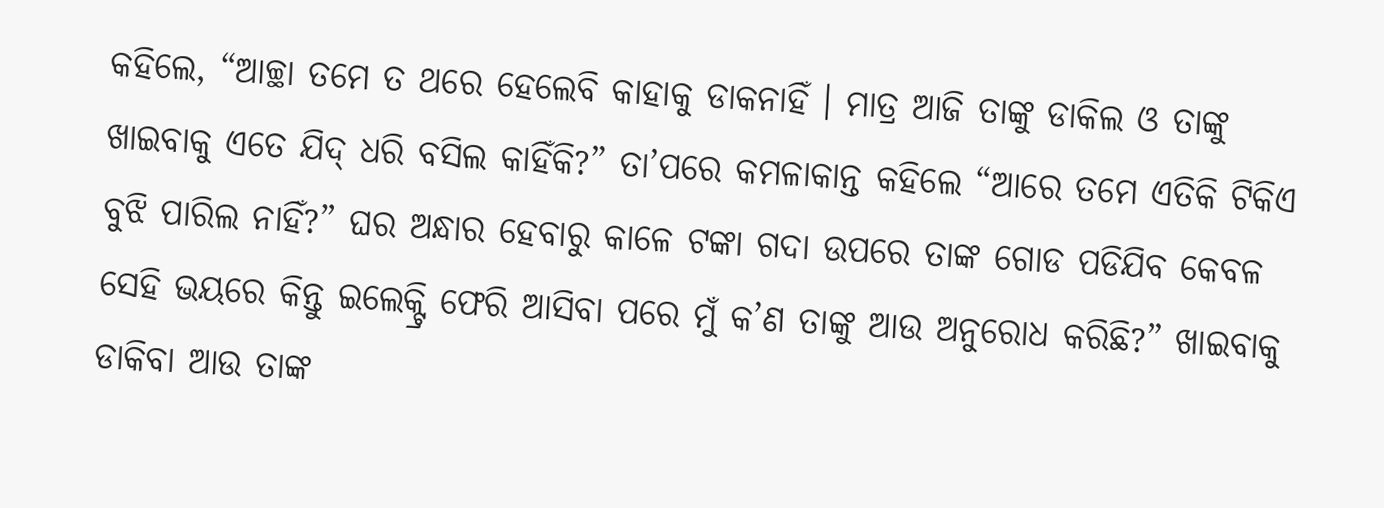କହିଲେ, “ଆଚ୍ଛା ତମେ ତ ଥରେ ହେଲେବି କାହାକୁ ଡାକନାହିଁ । ମାତ୍ର ଆଜି ତାଙ୍କୁ ଡାକିଲ ଓ ତାଙ୍କୁ ଖାଇବାକୁ ଏତେ ଯିଦ୍ ଧରି ବସିଲ କାହିଁକି?” ତା’ପରେ କମଳାକାନ୍ତ କହିଲେ “ଆରେ ତମେ ଏତିକି ଟିକିଏ ବୁଝି ପାରିଲ ନାହିଁ?” ଘର ଅନ୍ଧାର ହେବାରୁ କାଳେ ଟଙ୍କା ଗଦା ଉପରେ ତାଙ୍କ ଗୋଡ ପଡିଯିବ କେବଳ ସେହି ଭୟରେ କିନ୍ତୁ ଇଲେକ୍ଟ୍ରି ଫେରି ଆସିବା ପରେ ମୁଁ କ’ଣ ତାଙ୍କୁ ଆଉ ଅନୁରୋଧ କରିଛି?” ଖାଇବାକୁ ଡାକିବା ଆଉ ତାଙ୍କ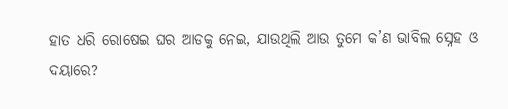ହାତ ଧରି ରୋଷେଇ ଘର ଆଡକୁ ନେଇ, ଯାଉଥିଲି ଆଉ ତୁମେ କ’ଣ ଭାବିଲ ସ୍ନେହ ଓ ଦୟାରେ?